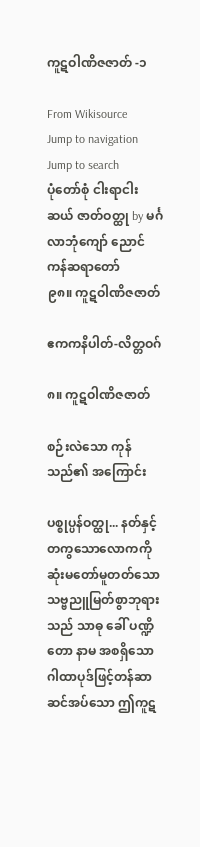ကူဋဝါဏိဇဇာတ် -၁

From Wikisource
Jump to navigation Jump to search
ပုံတော်စုံ ငါးရာငါးဆယ် ဇာတ်ဝတ္ထု by မင်္ဂလာဘုံကျော် ညောင်ကန်ဆရာတော်
၉၈။ ကူဋဝါဏိဇဇာတ်

ဧကကနိပါတ်-လိတ္တဝဂ်

၈။ ကူဋဝါဏိဇဇာတ်

စဉ်းလဲသော ကုန်သည်၏ အကြောင်း

ပစ္စုပ္ပန်ဝတ္ထု... နတ်နှင့် တကွသောလောကကို ဆုံးမတော်မူတတ်သော သဗ္ဗညူမြတ်စွာဘုရားသည် သာဓု ခေါ် ပဏ္ဍိတော နာမ အစရှိသော ဂါထာပုဒ်ဖြင့်တန်ဆာဆင်အပ်သော ဤကူဋ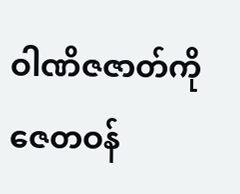ဝါဏိဇဇာတ်ကို ဇေတဝန်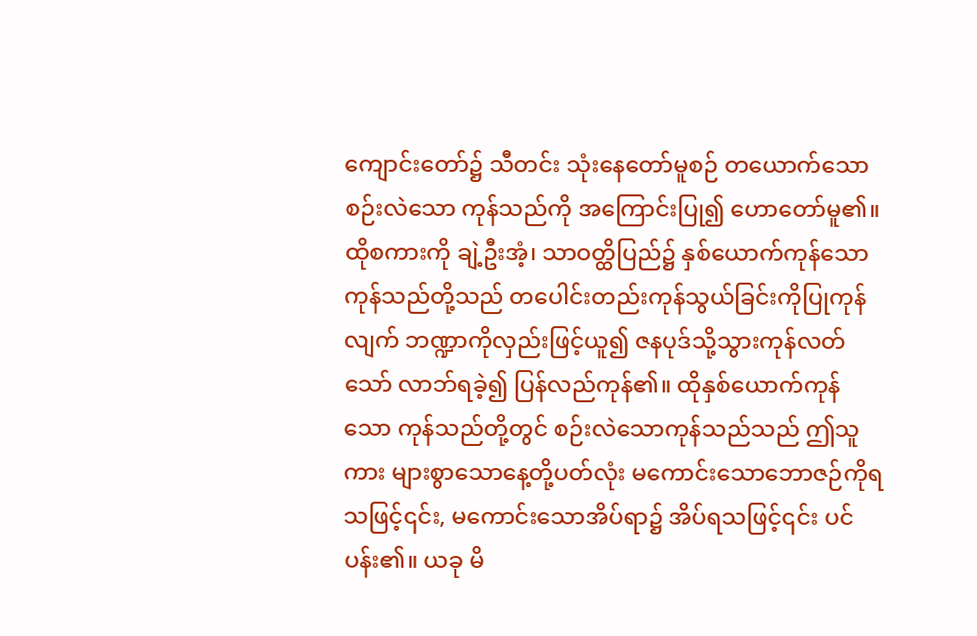ကျောင်းတော်၌ သီတင်း သုံးနေတော်မူစဉ် တယောက်သော စဉ်းလဲသော ကုန်သည်ကို အကြောင်းပြု၍ ဟောတော်မူ၏။ ထိုစကားကို ချဲ့ဦးအံ့၊ သာဝတ္ထိပြည်၌ နှစ်ယောက်ကုန်သော ကုန်သည်တို့သည် တပေါင်းတည်းကုန်သွယ်ခြင်းကိုပြုကုန်လျက် ဘဏ္ဍာကိုလှည်းဖြင့်ယူ၍ ဇနပုဒ်သို့သွားကုန်လတ်သော် လာဘ်ရခဲ့၍ ပြန်လည်ကုန်၏။ ထိုနှစ်ယောက်ကုန်သော ကုန်သည်တို့တွင် စဉ်းလဲသောကုန်သည်သည် ဤသူကား များစွာသောနေ့တို့ပတ်လုံး မကောင်းသောဘောဇဉ်ကိုရသဖြင့်၎င်း, မကောင်းသောအိပ်ရာ၌ အိပ်ရသဖြင့်၎င်း ပင်ပန်း၏။ ယခု မိ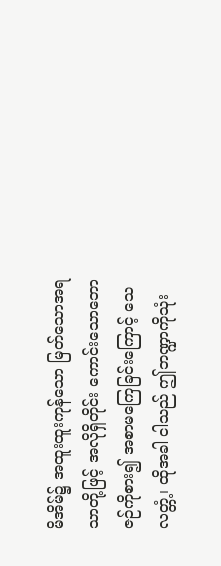မိအိမ်၌ အထူးထူးကုန်သော မြတ်သောအရသာတို့ဖြင့် အလိုရှိတိုင်း ကောင်းသောဘောဇဉ်ကိုစား၍ အစာမကြေခြင်းကြောင့် သေလတ္တံ့၊ ထိုအခါ ငါသည် ဤဘဏ္ဍာကိုသုံး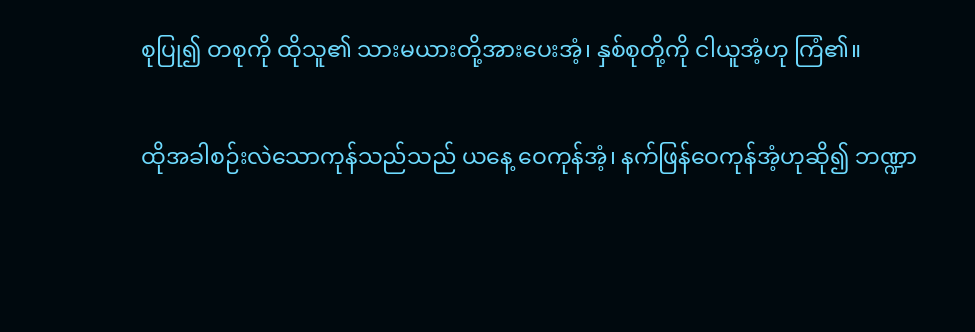စုပြု၍ တစုကို ထိုသူ၏ သားမယားတို့အားပေးအံ့၊ နှစ်စုတို့ကို ငါယူအံ့ဟု ကြံ၏။

ထိုအခါစဉ်းလဲသောကုန်သည်သည် ယနေ့ ဝေကုန်အံ့၊ နက်ဖြန်ဝေကုန်အံ့ဟုဆို၍ ဘဏ္ဍာ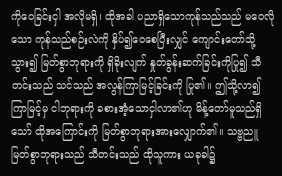ကိုဝေခြင်းငှါ အလိုမရှိ၊ ထိုအခါ ပညာရှိသောကုန်သည်သည် မဝေလိုသော ကုန်သည်စဉ်းလဲကို နှိပ်၍ဝေစေပြီးလျှင် ကျောင်းတော်သို့သွား၍ မြတ်စွာဘုရားကို ရှိခိုးလျက် နှုတ်ခွန်းဆက်ခြင်းကိုပြု၍ သီတင်းသည် သင်သည် အလွန်ကြာမြင့်ခြင်းကို ပြု၏။ ဤသို့လာ၍ ကြာမြင့်မှ ငါဘုရားကို ခစားအံ့သောငှါလာ၏ဟု မိန့်တော်မူသည်ရှိသော် ထိုအကြောင်းကို မြတ်စွာဘုရားအားလျှောက်၏။ သဗ္ဗညူ မြတ်စွာဘုရားသည် သီတင်းသည် ထိုသူကား ယခုခါ၌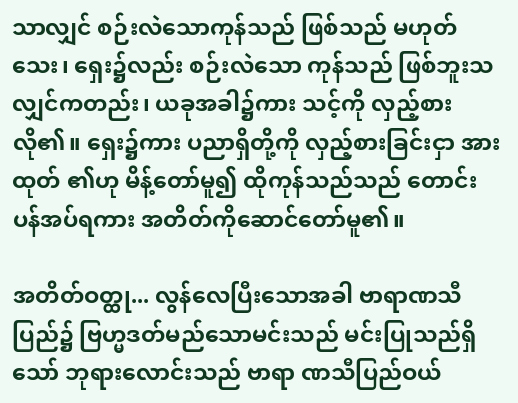သာလျှင် စဉ်းလဲသောကုန်သည် ဖြစ်သည် မဟုတ်သေး၊ ရှေး၌လည်း စဉ်းလဲသော ကုန်သည် ဖြစ်ဘူးသလျှင်ကတည်း၊ ယခုအခါ၌ကား သင့်ကို လှည့်စားလို၏။ ရှေး၌ကား ပညာရှိတို့ကို လှည့်စားခြင်းငှာ အားထုတ် ၏ဟု မိန့်တော်မူ၍ ထိုကုန်သည်သည် တောင်း ပန်အပ်ရကား အတိတ်ကိုဆောင်တော်မူ၏။

အတိတ်ဝတ္ထု... လွန်လေပြီးသောအခါ ဗာရာဏသီပြည်၌ ဗြဟ္မဒတ်မည်သောမင်းသည် မင်းပြုသည်ရှိသော် ဘုရားလောင်းသည် ဗာရာ ဏသီပြည်ဝယ်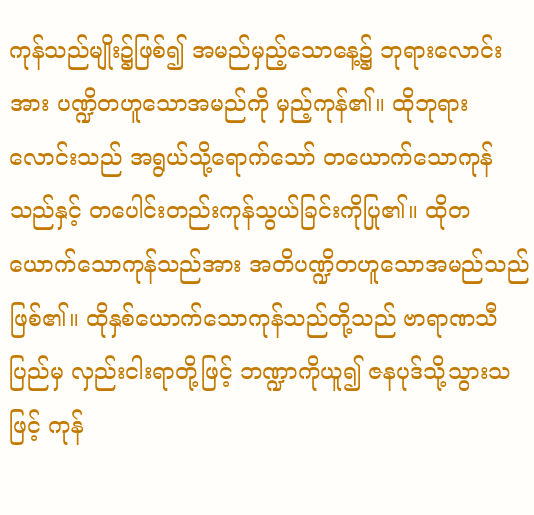ကုန်သည်မျိုး၌ဖြစ်၍ အမည်မှည့်သောနေ့၌ ဘုရားလောင်းအား ပဏ္ဍိတဟူသောအမည်ကို မှည့်ကုန်၏။ ထိုဘုရားလောင်းသည် အရွယ်သို့ရောက်သော် တယောက်သောကုန်သည်နှင့် တပေါင်းတည်းကုန်သွယ်ခြင်းကိုပြု၏။ ထိုတယောက်သောကုန်သည်အား အတိပဏ္ဍိတဟူသောအမည်သည် ဖြစ်၏။ ထိုနှစ်ယောက်သောကုန်သည်တို့သည် ဗာရာဏသီပြည်မှ လှည်းငါးရာတို့ဖြင့် ဘဏ္ဍာကိုယူ၍ ဇနပုဒ်သို့သွားသဖြင့် ကုန်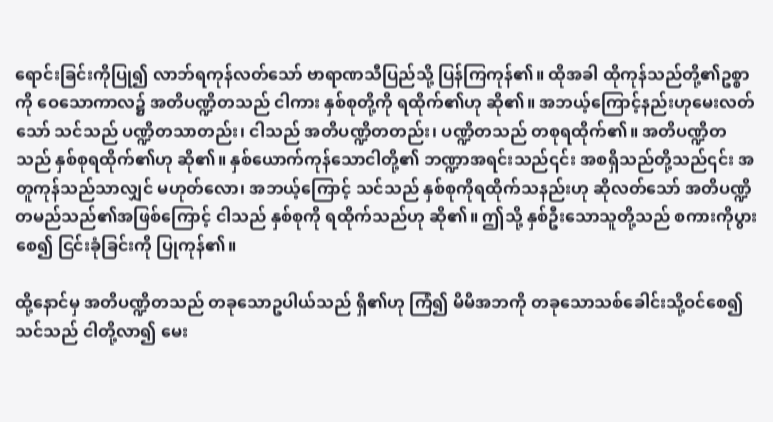ရောင်းခြင်းကိုပြု၍ လာဘ်ရကုန်လတ်သော် ဗာရာဏသီပြည်သို့ ပြန်ကြကုန်၏။ ထိုအခါ ထိုကုန်သည်တို့၏ဥစ္စာကို ဝေသောကာလ၌ အတိပဏ္ဍိတသည် ငါကား နှစ်စုတို့ကို ရထိုက်၏ဟု ဆို၏။ အဘယ့်ကြောင့်နည်းဟုမေးလတ်သော် သင်သည် ပဏ္ဍိတသာတည်း၊ ငါသည် အတိပဏ္ဍိတတည်း၊ ပဏ္ဍိတသည် တစုရထိုက်၏။ အတိပဏ္ဍိတသည် နှစ်စုရထိုက်၏ဟု ဆို၏။ နှစ်ယောက်ကုန်သောငါတို့၏ ဘဏ္ဍာအရင်းသည်၎င်း အစရှိသည်တို့သည်၎င်း အတူကုန်သည်သာလျှင် မဟုတ်လော၊ အဘယ့်ကြောင့် သင်သည် နှစ်စုကိုရထိုက်သနည်းဟု ဆိုလတ်သော် အတိပဏ္ဍိတမည်သည်၏အဖြစ်ကြောင့် ငါသည် နှစ်စုကို ရထိုက်သည်ဟု ဆို၏။ ဤသို့ နှစ်ဦးသောသူတို့သည် စကားကိုပွားစေ၍ ငြင်းခုံခြင်းကို ပြုကုန်၏။

ထို့နောင်မှ အတိပဏ္ဍိတသည် တခုသောဥပါယ်သည် ရှိ၏ဟု ကြံ၍ မိမိအဘကို တခုသောသစ်ခေါင်းသို့ဝင်စေ၍ သင်သည် ငါတို့လာ၍ မေး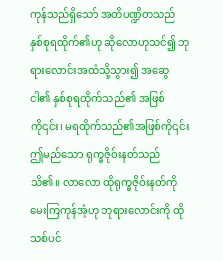ကုန်သည်ရှိသော် အတိပဏ္ဍိတသည် နှစ်စုရထိုက်၏ဟု ဆိုလောဟုသင်၍ ဘုရားလောင်းအထံသို့သွား၍ အဆွေ ငါ၏ နှစ်စုရထိုက်သည်၏ အဖြစ်ကို၎င်း၊ မရထိုက်သည်၏အဖြစ်ကို၎င်း ဤမည်သော ရုက္ခဇိုဝ်းနတ်သည် သိ၏။ လာလော ထိုရုက္ခဇိုဝ်းနတ်ကို မေးကြကုန်အံ့ဟု ဘုရားလောင်းကို ထိုသစ်ပင်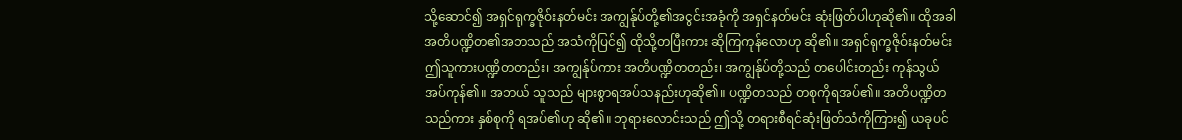သို့ဆောင်၍ အရှင်ရုက္ခဇိုဝ်းနတ်မင်း အကျွန်ုပ်တို့၏အငွင်းအခုံကို အရှင်နတ်မင်း ဆုံးဖြတ်ပါဟုဆို၏။ ထိုအခါ အတိပဏ္ဍိတ၏အဘသည် အသံကိုပြင်၍ ထိုသို့တပြီးကား ဆိုကြကုန်လောဟု ဆို၏။ အရှင်ရုက္ခဇိုဝ်းနတ်မင်း ဤသူကားပဏ္ဍိတတည်း၊ အကျွန်ုပ်ကား အတိပဏ္ဍိတတည်း၊ အကျွန်ုပ်တို့သည် တပေါင်းတည်း ကုန်သွယ်အပ်ကုန်၏။ အဘယ် သူသည် များစွာရအပ်သနည်းဟုဆို၏။ ပဏ္ဍိတသည် တစုကိုရအပ်၏။ အတိပဏ္ဍိတသည်ကား နှစ်စုကို ရအပ်၏ဟု ဆို၏။ ဘုရားလောင်းသည် ဤသို့ တရားစီရင်ဆုံးဖြတ်သံကိုကြား၍ ယခုပင်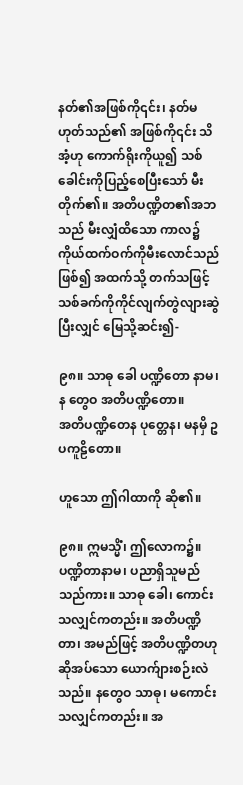နတ်၏အဖြစ်ကို၎င်း၊ နတ်မဟုတ်သည်၏ အဖြစ်ကို၎င်း သိအံ့ဟု ကောက်ရိုးကိုယူ၍ သစ်ခေါင်းကိုပြည့်စေပြီးသော် မီးတိုက်၏။ အတိပဏ္ဍိတ၏အဘသည် မီးလျှံထိသော ကာလ၌ ကိုယ်ထက်ဝက်ကိုမီးလောင်သည်ဖြစ်၍ အထက်သို့ တက်သဖြင့် သစ်ခက်ကိုကိုင်လျက်တွဲလျားဆွဲပြီးလျှင် မြေသို့ဆင်း၍-

၉၈။ သာဓု ခေါ ပဏ္ဍိတော နာမ၊ န တွေဝ အတိပဏ္ဍိတော။
အတိပဏ္ဍိတေန ပုတ္တေန၊ မနမှိ ဥပကူဠိတော။

ဟူသော ဤဂါထာကို ဆို၏။

၉၈။ ဣမသ္မိံ၊ ဤလောက၌။ ပဏ္ဍိတာနာမ၊ ပညာရှိသူမည်သည်ကား။ သာဓု ခေါ၊ ကောင်းသလျှင်ကတည်း။ အတိပဏ္ဍိတာ၊ အမည်ဖြင့် အတိပဏ္ဍိတဟု ဆိုအပ်သော ယောက်ျားစဉ်းလဲသည်။ နတွေဝ သာဓု၊ မကောင်းသလျှင်ကတည်း။ အ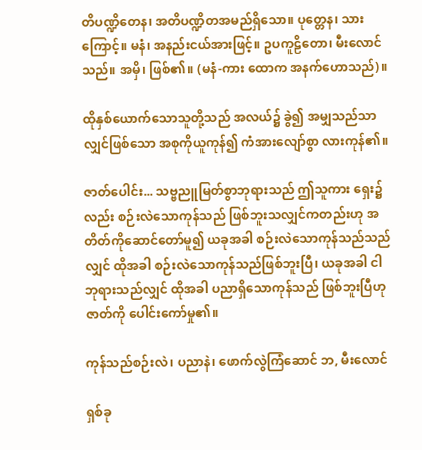တိပဏ္ဍိတေန၊ အတိပဏ္ဍိတအမည်ရှိသော။ ပုတ္တေန၊ သားကြောင့်။ မနံ၊ အနည်းငယ်အားဖြင့်။ ဥပကူဠိတော၊ မီးလောင်သည်။ အမှိ၊ ဖြစ်၏။ (မနံ-ကား ထောက အနက်ဟောသည်)။

ထိုနှစ်ယောက်သောသူတို့သည် အလယ်၌ ခွဲ၍ အမျှသည်သာလျှင်ဖြစ်သော အစုကိုယူကုန်၍ ကံအားလျော်စွာ လားကုန်၏။

ဇာတ်ပေါင်း... သဗ္ဗညူမြတ်စွာဘုရားသည် ဤသူကား ရှေး၌လည်း စဉ်းလဲသောကုန်သည် ဖြစ်ဘူးသလျှင်ကတည်းဟု အတိတ်ကိုဆောင်တော်မူ၍ ယခုအခါ စဉ်းလဲသောကုန်သည်သည်လျှင် ထိုအခါ စဉ်းလဲသောကုန်သည်ဖြစ်ဘူးပြီ၊ ယခုအခါ ငါဘုရားသည်လျှင် ထိုအခါ ပညာရှိသောကုန်သည် ဖြစ်ဘူးပြီဟု ဇာတ်ကို ပေါင်းကော်မှု၏။

ကုန်သည်စဉ်းလဲ၊ ပညာနဲ၊ ဖောက်လွဲကြံဆောင် ဘ, မီးလောင်

ရှစ်ခု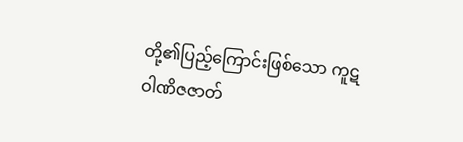တို့၏ပြည့်ကြောင်းဖြစ်သော ကူဋဝါဏိဇဇာတ်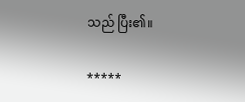သည် ပြီး၏။

*****